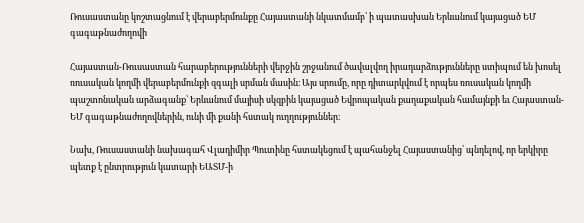Ռուսաստանը կոշտացնում է վերաբերմունքը Հայաստանի նկատմամբ՝ ի պատասխան Երևանում կայացած ԵՄ գագաթնաժողովի

Հայաստան-Ռուսաստան հարաբերությունների վերջին շրջանում ծավալվող իրադարձությունները ստիպում են խոսել ռուսական կողմի վերաբերմունքի զգալի սրման մասին։ Այս սրումը, որը դիտարկվում է որպես ռուսական կողմի պաշտոնական արձագանք՝ Երևանում մայիսի սկզբին կայացած Եվրոպական քաղաքական համայնքի եւ Հայաստան-ԵՄ գագաթնաժողովներին, ունի մի քանի հստակ ուղղություններ։

Նախ, Ռուսաստանի նախագահ Վլադիմիր Պուտինը հստակեցում է պահանջել Հայաստանից՝ պնդելով, որ երկիրը պետք է ընտրություն կատարի ԵԱՏՄ-ի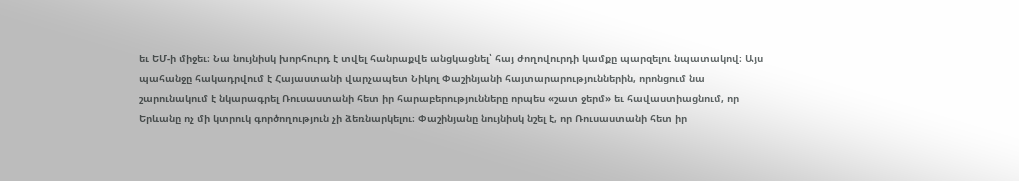եւ ԵՄ-ի միջեւ։ Նա նույնիսկ խորհուրդ է տվել հանրաքվե անցկացնել՝ հայ ժողովուրդի կամքը պարզելու նպատակով։ Այս պահանջը հակադրվում է Հայաստանի վարչապետ Նիկոլ Փաշինյանի հայտարարություններին, որոնցում նա շարունակում է նկարագրել Ռուսաստանի հետ իր հարաբերությունները որպես «շատ ջերմ» եւ հավաստիացնում, որ Երևանը ոչ մի կտրուկ գործողություն չի ձեռնարկելու։ Փաշինյանը նույնիսկ նշել է, որ Ռուսաստանի հետ իր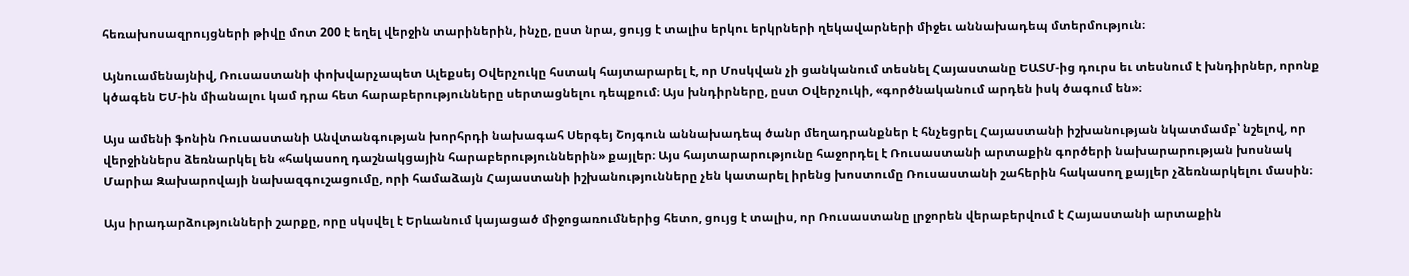հեռախոսազրույցների թիվը մոտ 200 է եղել վերջին տարիներին, ինչը, ըստ նրա, ցույց է տալիս երկու երկրների ղեկավարների միջեւ աննախադեպ մտերմություն։

Այնուամենայնիվ, Ռուսաստանի փոխվարչապետ Ալեքսեյ Օվերչուկը հստակ հայտարարել է, որ Մոսկվան չի ցանկանում տեսնել Հայաստանը ԵԱՏՄ-ից դուրս եւ տեսնում է խնդիրներ, որոնք կծագեն ԵՄ-ին միանալու կամ դրա հետ հարաբերությունները սերտացնելու դեպքում։ Այս խնդիրները, ըստ Օվերչուկի, «գործնականում արդեն իսկ ծագում են»։

Այս ամենի ֆոնին Ռուսաստանի Անվտանգության խորհրդի նախագահ Սերգեյ Շոյգուն աննախադեպ ծանր մեղադրանքներ է հնչեցրել Հայաստանի իշխանության նկատմամբ՝ նշելով, որ վերջիններս ձեռնարկել են «հակասող դաշնակցային հարաբերություններին» քայլեր։ Այս հայտարարությունը հաջորդել է Ռուսաստանի արտաքին գործերի նախարարության խոսնակ Մարիա Զախարովայի նախազգուշացումը, որի համաձայն Հայաստանի իշխանությունները չեն կատարել իրենց խոստումը Ռուսաստանի շահերին հակասող քայլեր չձեռնարկելու մասին։

Այս իրադարձությունների շարքը, որը սկսվել է Երևանում կայացած միջոցառումներից հետո, ցույց է տալիս, որ Ռուսաստանը լրջորեն վերաբերվում է Հայաստանի արտաքին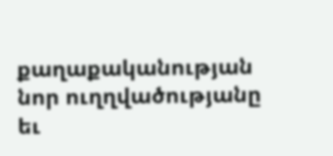քաղաքականության նոր ուղղվածությանը եւ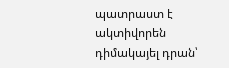պատրաստ է ակտիվորեն դիմակայել դրան՝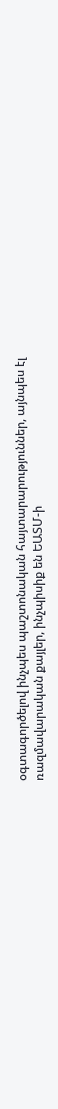օգտագործելով ինչպես պաշտոնական հայտարարություններ, այնպես էլ ռազմավարական քայլեր, ինչպիսիք են ԵԱՏՄ-ի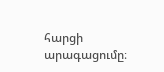հարցի արագացումը։